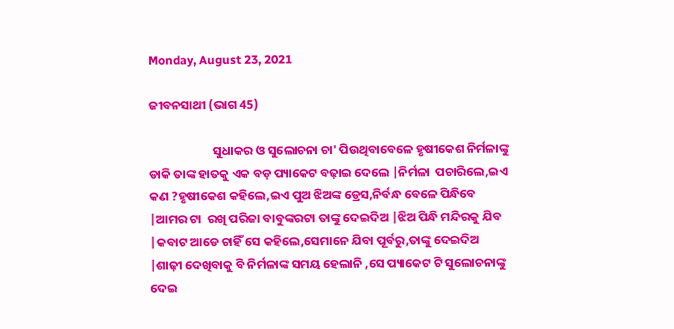Monday, August 23, 2021

ଜୀବନସାଥୀ (ଭାଗ 45)

                       ସୁଧାକର ଓ ସୁଲୋଚନା ଚା' ପିଉଥିବାବେଳେ ହୃଷୀକେଶ ନିର୍ମଳାଙ୍କୁ ଡାକି ତାଙ୍କ ହାତକୁ ଏକ ବଡ଼ ପ୍ୟାକେଟ ବଢ଼ାଇ ଦେଲେ |ନିର୍ମଳା  ପଚାରିଲେ,ଇଏ କଣ ?ହୃଷୀକେଶ କହିଲେ,ଇଏ ପୁଅ ଝିଅଙ୍କ ଡ୍ରେସ,ନିର୍ବନ୍ଧ ବେଳେ ପିନ୍ଧିବେ |ଆମର ଟା  ରଖି ପରିଜା ବାବୁଙ୍କରଟା ତାଙ୍କୁ ଦେଇଦିଅ |ଝିଅ ପିନ୍ଧି ମନ୍ଦିରକୁ ଯିବ |କବାଟ ଆଡେ ଚାହିଁ ସେ କହିଲେ,ସେମାନେ ଯିବା ପୂର୍ବରୁ,ତାଙ୍କୁ ଦେଇଦିଅ |ଶାଢ଼ୀ ଦେଖିବାକୁ ବି ନିର୍ମଳାଙ୍କ ସମୟ ହେଲାନି ,ସେ ପ୍ୟାକେଟ ଟି ସୁଲୋଚନାଙ୍କୁ ଦେଇ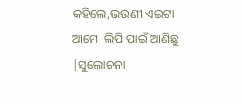କହିଲେ,ଭଉଣୀ ଏଇଟା ଆମେ  ଲିପି ପାଇଁ ଆଣିଛୁ  |ସୁଲୋଚନା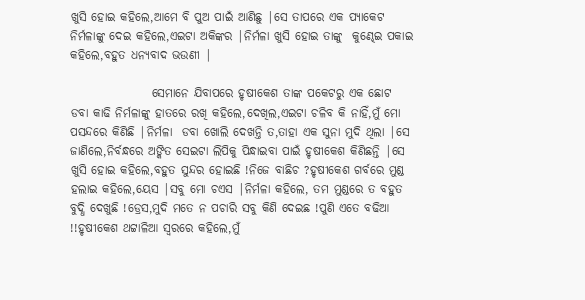ଖୁସି ହୋଇ କହିଲେ,ଆମେ ବି ପୁଅ ପାଇଁ ଆଣିଛୁ |ସେ ତାପରେ ଏକ ପ୍ୟାକେଟ ନିର୍ମଳାଙ୍କୁ ଦେଇ କହିଲେ,ଏଇଟା ଅକିଙ୍କର |ନିର୍ମଳା ଖୁସି ହୋଇ ତାଙ୍କୁ  କୁଣ୍ଢେଇ ପକାଇ କହିଲେ,ବହୁତ ଧନ୍ୟବାଦ ଭଉଣୀ |

                 ସେମାନେ ଯିବାପରେ ହୃଷୀକେଶ ତାଙ୍କ ପକେଟରୁ ଏକ ଛୋଟ ଡବା କାଢି ନିର୍ମଳାଙ୍କୁ ହାତରେ ରଖି କହିଲେ,ଦେଖିଲ,ଏଇଟା ଚଳିବ କି ନାହିଁ,ମୁଁ ମୋ ପସନ୍ଦରେ କିଣିଛି |ନିର୍ମଳା  ଡବା ଖୋଲି ଦେଖନ୍ତି ତ,ତାହା ଏକ ସୁନା ମୁଦି ଥିଲା |ସେ ଜାଣିଲେ,ନିର୍ବନ୍ଧରେ ଅଙ୍କିତ ସେଇଟା ଲିପିକୁ ପିନ୍ଧାଇବା ପାଇଁ ହୃଷୀକେଶ କିଣିଛନ୍ତି |ସେ ଖୁସି ହୋଇ କହିଲେ,ବହୁତ ସୁନ୍ଦର ହୋଇଛି !ନିଜେ ବାଛିଚ ?ହୃଷୀକେଶ ଗର୍ବରେ ମୁଣ୍ଡ ହଲାଇ କହିଲେ,ୟେସ |ସବୁ ମୋ ଚଏସ |ନିର୍ମଳା କହିଲେ, ତମ ମୁଣ୍ଡରେ ତ ବହୁତ ବୁଦ୍ଧି ଦେଖୁଛି !ଡ୍ରେସ,ମୁଦି ମତେ ନ ପଚାରି ସବୁ କିଣି ଦେଇଛ !ପୁଣି ଏତେ ବଢିଆ !!ହୃଷୀକେଶ ଥଟ୍ଟାଳିଆ ସ୍ୱରରେ କହିଲେ,ମୁଁ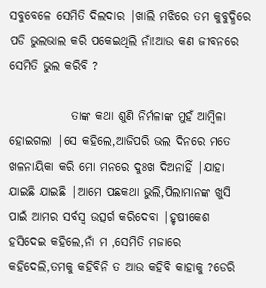ସବୁବେଳେ ସେମିତି ଦିଲଦାର |ଖାଲି ମଝିରେ ତମ କୁବୁଦ୍ଧିରେ ପଡି ଭୁଲଭାଲ କରି ପକେଇଥିଲି ନାଁ!ଆଉ କଣ ଜୀବନରେ ସେମିତି ଭୁଲ କରିବି ?

             ତାଙ୍କ କଥା ଶୁଣି ନିର୍ମଳାଙ୍କ ମୁହଁ ଆମ୍ବିଳା ହୋଇଗଲା |ସେ କହିଲେ,ଆଜିପରି ଭଲ ଦିନରେ ମତେ ଖଳନାୟିକା କରି ମୋ ମନରେ ଦୁଃଖ ଦିଅନାହିଁ |ଯାହା ଯାଇଛି ଯାଇଛି |ଆମେ ପଛକଥା ଭୁଲି,ପିଲାମାନଙ୍କ ଖୁସି ପାଇଁ ଆମର ସର୍ବସ୍ୱ ଉତ୍ସର୍ଗ କରିଦେବା |ହୃଷୀକେଶ ହସିଦେଇ କହିଲେ,ନାଁ ମ ,ସେମିତି ମଜାରେ କହିଦେଲି,ତମକୁ କହିବିନି ତ ଆଉ କହିବି କାହାକୁ ?ଡେରି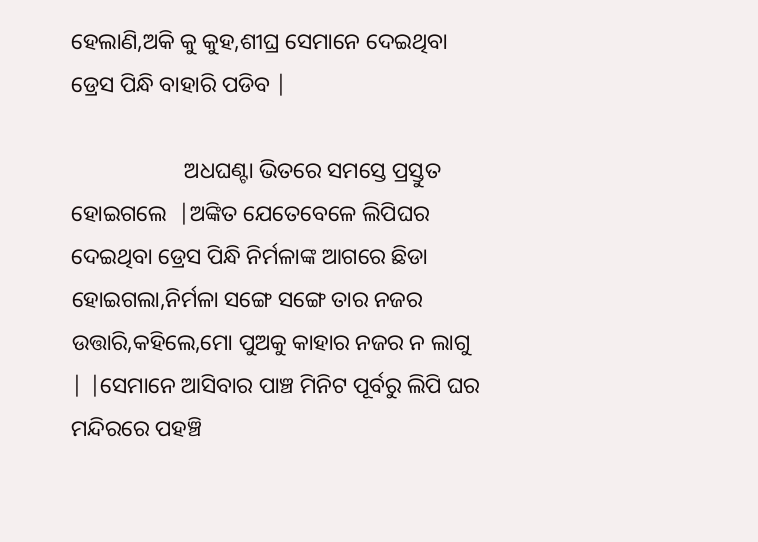ହେଲାଣି,ଅକି କୁ କୁହ,ଶୀଘ୍ର ସେମାନେ ଦେଇଥିବା ଡ୍ରେସ ପିନ୍ଧି ବାହାରି ପଡିବ |

                    ଅଧଘଣ୍ଟା ଭିତରେ ସମସ୍ତେ ପ୍ରସ୍ତୁତ ହୋଇଗଲେ  |ଅଙ୍କିତ ଯେତେବେଳେ ଲିପିଘର ଦେଇଥିବା ଡ୍ରେସ ପିନ୍ଧି ନିର୍ମଳାଙ୍କ ଆଗରେ ଛିଡା ହୋଇଗଲା,ନିର୍ମଳା ସଙ୍ଗେ ସଙ୍ଗେ ତାର ନଜର ଉତ୍ତାରି,କହିଲେ,ମୋ ପୁଅକୁ କାହାର ନଜର ନ ଲାଗୁ | |ସେମାନେ ଆସିବାର ପାଞ୍ଚ ମିନିଟ ପୂର୍ବରୁ ଲିପି ଘର ମନ୍ଦିରରେ ପହଞ୍ଚି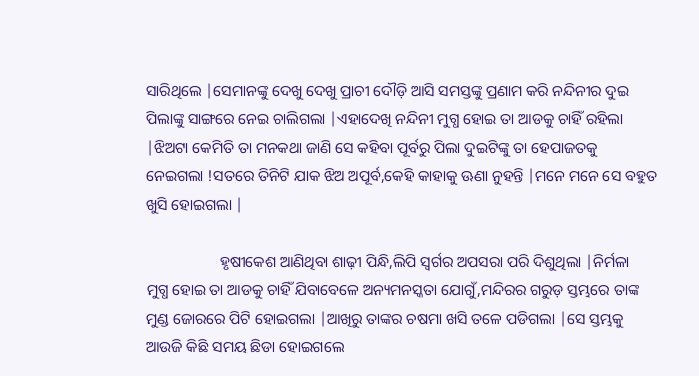ସାରିଥିଲେ |ସେମାନଙ୍କୁ ଦେଖୁ ଦେଖୁ ପ୍ରାଚୀ ଦୌଡ଼ି ଆସି ସମସ୍ତଙ୍କୁ ପ୍ରଣାମ କରି ନନ୍ଦିନୀର ଦୁଇ ପିଲାଙ୍କୁ ସାଙ୍ଗରେ ନେଇ ଚାଲିଗଲା |ଏହାଦେଖି ନନ୍ଦିନୀ ମୁଗ୍ଧ ହୋଇ ତା ଆଡକୁ ଚାହିଁ ରହିଲା |ଝିଅଟା କେମିତି ତା ମନକଥା ଜାଣି ସେ କହିବା ପୂର୍ବରୁ ପିଲା ଦୁଇଟିଙ୍କୁ ତା ହେପାଜତକୁ ନେଇଗଲା !ସତରେ ତିନିଟି ଯାକ ଝିଅ ଅପୂର୍ବ,କେହି କାହାକୁ ଊଣା ନୁହନ୍ତି |ମନେ ମନେ ସେ ବହୁତ ଖୁସି ହୋଇଗଲା |

                   ହୃଷୀକେଶ ଆଣିଥିବା ଶାଢ଼ୀ ପିନ୍ଧି,ଲିପି ସ୍ୱର୍ଗର ଅପସରା ପରି ଦିଶୁଥିଲା |ନିର୍ମଳା  ମୁଗ୍ଧ ହୋଇ ତା ଆଡକୁ ଚାହିଁ ଯିବାବେଳେ ଅନ୍ୟମନସ୍କତା ଯୋଗୁଁ,ମନ୍ଦିରର ଗରୁଡ଼ ସ୍ତମ୍ଭରେ ତାଙ୍କ ମୁଣ୍ଡ ଜୋରରେ ପିଟି ହୋଇଗଲା |ଆଖିରୁ ତାଙ୍କର ଚଷମା ଖସି ତଳେ ପଡିଗଲା |ସେ ସ୍ତମ୍ଭକୁ ଆଉଜି କିଛି ସମୟ ଛିଡା ହୋଇଗଲେ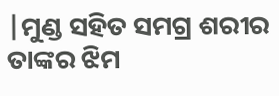|ମୁଣ୍ଡ ସହିତ ସମଗ୍ର ଶରୀର ତାଙ୍କର ଝିମ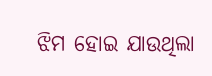ଝିମ ହୋଇ ଯାଉଥିଲା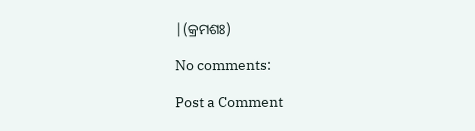|(କ୍ରମଶଃ)

No comments:

Post a Comment